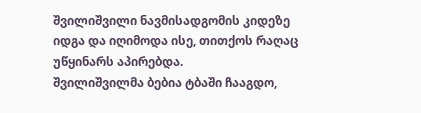შვილიშვილი ნავმისადგომის კიდეზე იდგა და იღიმოდა ისე, თითქოს რაღაც უწყინარს აპირებდა.
შვილიშვილმა ბებია ტბაში ჩააგდო,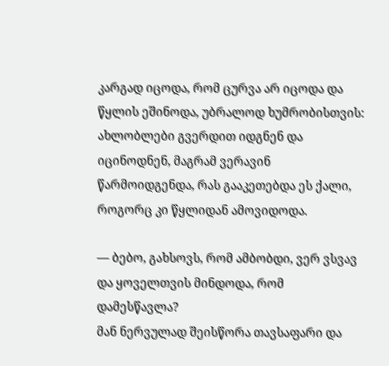კარგად იცოდა, რომ ცურვა არ იცოდა და წყლის ეშინოდა, უბრალოდ ხუმრობისთვის: ახლობლები გვერდით იდგნენ და იცინოდნენ, მაგრამ ვერავინ წარმოიდგენდა, რას გააკეთებდა ეს ქალი, როგორც კი წყლიდან ამოვიდოდა.

— ბებო, გახსოვს, რომ ამბობდი, ვერ ვსვავ და ყოველთვის მინდოდა, რომ დამესწავლა?
მან ნერვულად შეისწორა თავსაფარი და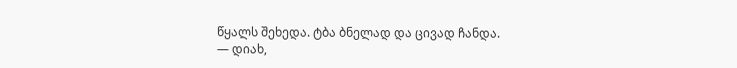წყალს შეხედა. ტბა ბნელად და ცივად ჩანდა.
— დიახ,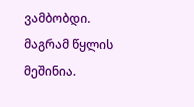ვამბობდი. მაგრამ წყლის მეშინია.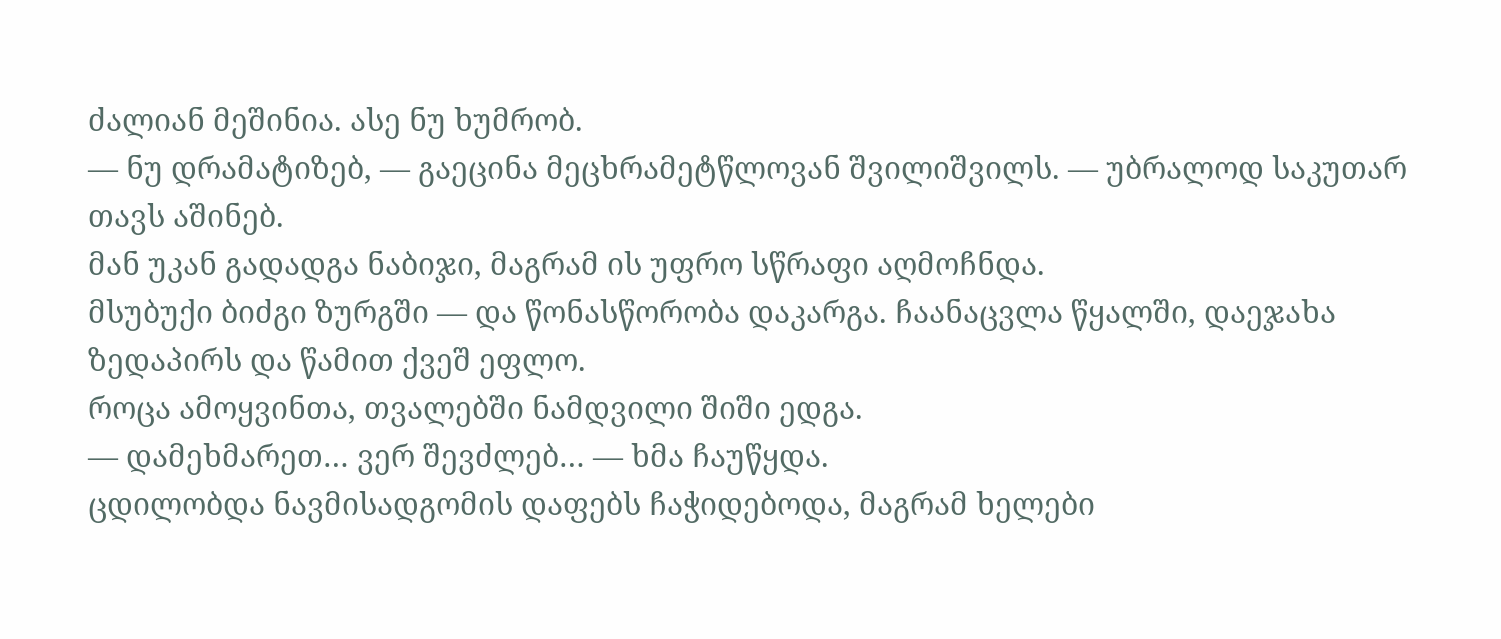ძალიან მეშინია. ასე ნუ ხუმრობ.
— ნუ დრამატიზებ, — გაეცინა მეცხრამეტწლოვან შვილიშვილს. — უბრალოდ საკუთარ თავს აშინებ.
მან უკან გადადგა ნაბიჯი, მაგრამ ის უფრო სწრაფი აღმოჩნდა.
მსუბუქი ბიძგი ზურგში — და წონასწორობა დაკარგა. ჩაანაცვლა წყალში, დაეჯახა ზედაპირს და წამით ქვეშ ეფლო.
როცა ამოყვინთა, თვალებში ნამდვილი შიში ედგა.
— დამეხმარეთ… ვერ შევძლებ… — ხმა ჩაუწყდა.
ცდილობდა ნავმისადგომის დაფებს ჩაჭიდებოდა, მაგრამ ხელები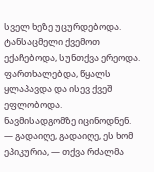სველ ხეზე უცურდებოდა. ტანსაცმელი ქვემოთ ექაჩებოდა, სუნთქვა ერეოდა. ფართხალებდა, წყალს ყლაპავდა და ისევ ქვეშ ეფლობოდა.
ნავმისადგომზე იცინოდნენ.
— გადაიღე, გადაიღე, ეს ხომ ეპიკურია, — თქვა რძალმა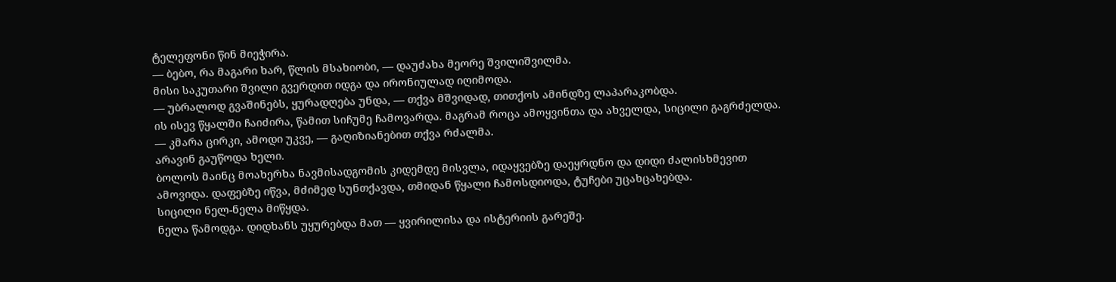ტელეფონი წინ მიეჭირა.
— ბებო, რა მაგარი ხარ, წლის მსახიობი, — დაუძახა მეორე შვილიშვილმა.
მისი საკუთარი შვილი გვერდით იდგა და ირონიულად იღიმოდა.
— უბრალოდ გვაშინებს, ყურადღება უნდა, — თქვა მშვიდად, თითქოს ამინდზე ლაპარაკობდა.
ის ისევ წყალში ჩაიძირა, წამით სიჩუმე ჩამოვარდა. მაგრამ როცა ამოყვინთა და ახველდა, სიცილი გაგრძელდა.
— კმარა ცირკი, ამოდი უკვე, — გაღიზიანებით თქვა რძალმა.
არავინ გაუწოდა ხელი.
ბოლოს მაინც მოახერხა ნავმისადგომის კიდემდე მისვლა, იდაყვებზე დაეყრდნო და დიდი ძალისხმევით ამოვიდა. დაფებზე იწვა, მძიმედ სუნთქავდა, თმიდან წყალი ჩამოსდიოდა, ტუჩები უცახცახებდა.
სიცილი ნელ-ნელა მიწყდა.
ნელა წამოდგა. დიდხანს უყურებდა მათ — ყვირილისა და ისტერიის გარეშე.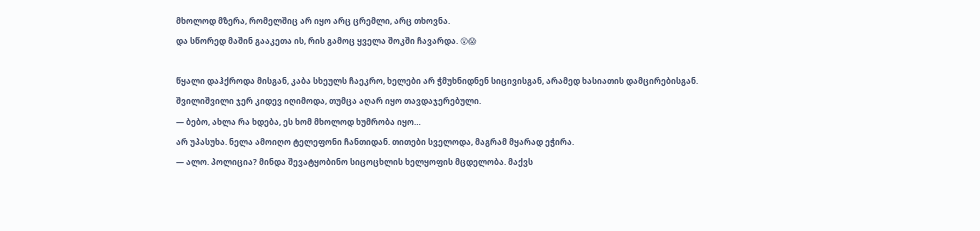მხოლოდ მზერა, რომელშიც არ იყო არც ცრემლი, არც თხოვნა.
და სწორედ მაშინ გააკეთა ის, რის გამოც ყველა შოკში ჩავარდა. 😲😱

წყალი დაჰქროდა მისგან, კაბა სხეულს ჩაეკრო, ხელები არ ჭმუხნიდნენ სიცივისგან, არამედ ხასიათის დამცირებისგან.
შვილიშვილი ჯერ კიდევ იღიმოდა, თუმცა აღარ იყო თავდაჯერებული.
— ბებო, ახლა რა ხდება, ეს ხომ მხოლოდ ხუმრობა იყო…
არ უპასუხა. ნელა ამოიღო ტელეფონი ჩანთიდან. თითები სველოდა, მაგრამ მყარად ეჭირა.
— ალო. პოლიცია? მინდა შევატყობინო სიცოცხლის ხელყოფის მცდელობა. მაქვს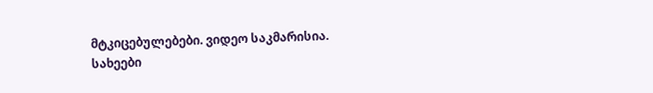მტკიცებულებები. ვიდეო საკმარისია.
სახეები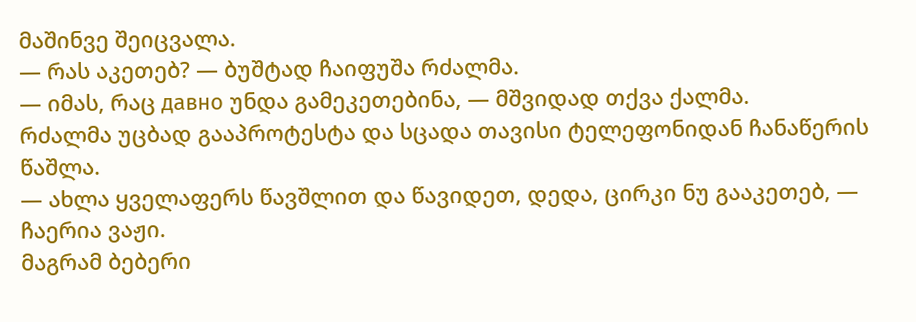მაშინვე შეიცვალა.
— რას აკეთებ? — ბუშტად ჩაიფუშა რძალმა.
— იმას, რაც давно უნდა გამეკეთებინა, — მშვიდად თქვა ქალმა.
რძალმა უცბად გააპროტესტა და სცადა თავისი ტელეფონიდან ჩანაწერის წაშლა.
— ახლა ყველაფერს წავშლით და წავიდეთ, დედა, ცირკი ნუ გააკეთებ, — ჩაერია ვაჟი.
მაგრამ ბებერი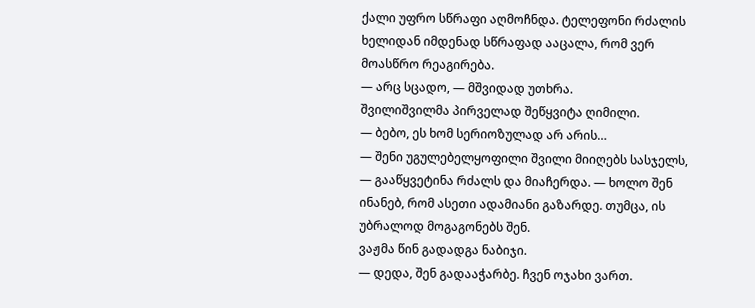ქალი უფრო სწრაფი აღმოჩნდა. ტელეფონი რძალის ხელიდან იმდენად სწრაფად ააცალა, რომ ვერ მოასწრო რეაგირება.
— არც სცადო, — მშვიდად უთხრა.
შვილიშვილმა პირველად შეწყვიტა ღიმილი.
— ბებო, ეს ხომ სერიოზულად არ არის…
— შენი უგულებელყოფილი შვილი მიიღებს სასჯელს, — გააწყვეტინა რძალს და მიაჩერდა. — ხოლო შენ ინანებ, რომ ასეთი ადამიანი გაზარდე. თუმცა, ის უბრალოდ მოგაგონებს შენ.
ვაჟმა წინ გადადგა ნაბიჯი.
— დედა, შენ გადააჭარბე. ჩვენ ოჯახი ვართ.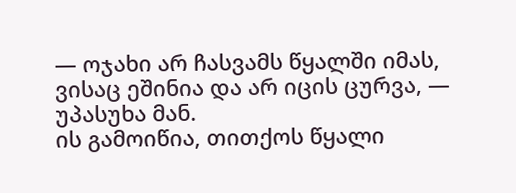— ოჯახი არ ჩასვამს წყალში იმას, ვისაც ეშინია და არ იცის ცურვა, — უპასუხა მან.
ის გამოიწია, თითქოს წყალი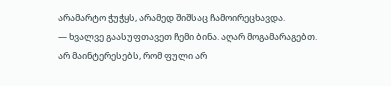არამარტო ჭუჭყს, არამედ შიშსაც ჩამოირეცხავდა.
— ხვალვე გაასუფთავეთ ჩემი ბინა. აღარ მოგამარაგებთ. არ მაინტერესებს, რომ ფული არ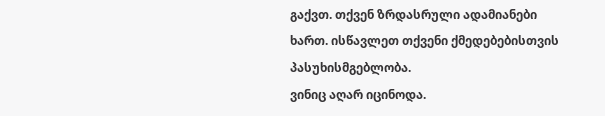გაქვთ. თქვენ ზრდასრული ადამიანები ხართ. ისწავლეთ თქვენი ქმედებებისთვის პასუხისმგებლობა.
ვინიც აღარ იცინოდა.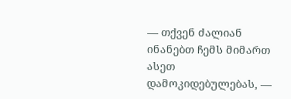— თქვენ ძალიან ინანებთ ჩემს მიმართ ასეთ დამოკიდებულებას, —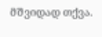მშვიდად თქვა.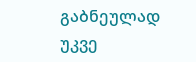გაბნეულად უკვე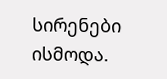სირენები ისმოდა.